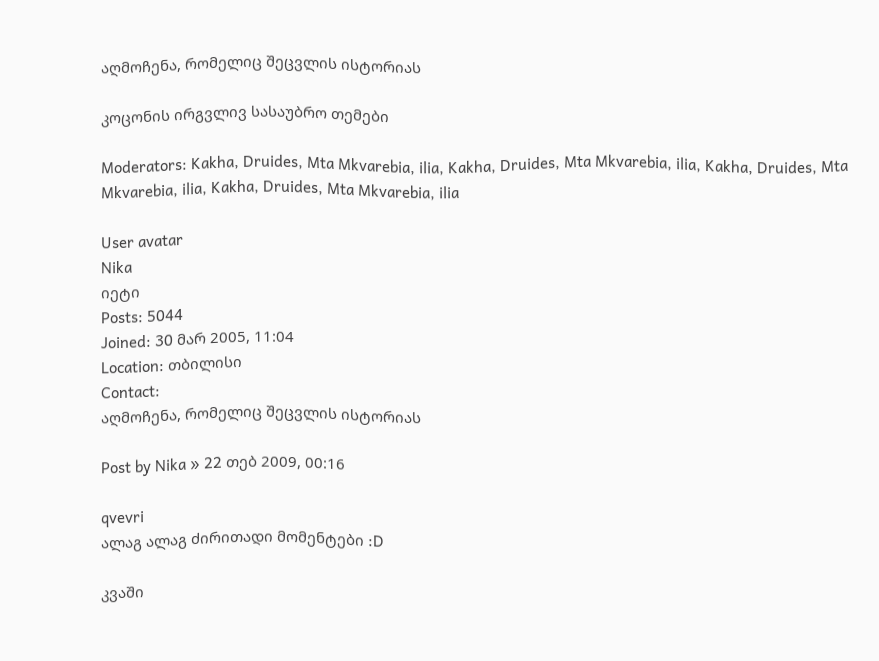აღმოჩენა, რომელიც შეცვლის ისტორიას

კოცონის ირგვლივ სასაუბრო თემები

Moderators: Kakha, Druides, Mta Mkvarebia, ilia, Kakha, Druides, Mta Mkvarebia, ilia, Kakha, Druides, Mta Mkvarebia, ilia, Kakha, Druides, Mta Mkvarebia, ilia

User avatar
Nika
იეტი
Posts: 5044
Joined: 30 მარ 2005, 11:04
Location: თბილისი
Contact:
აღმოჩენა, რომელიც შეცვლის ისტორიას

Post by Nika » 22 თებ 2009, 00:16

qvevri
ალაგ ალაგ ძირითადი მომენტები :D

კვაში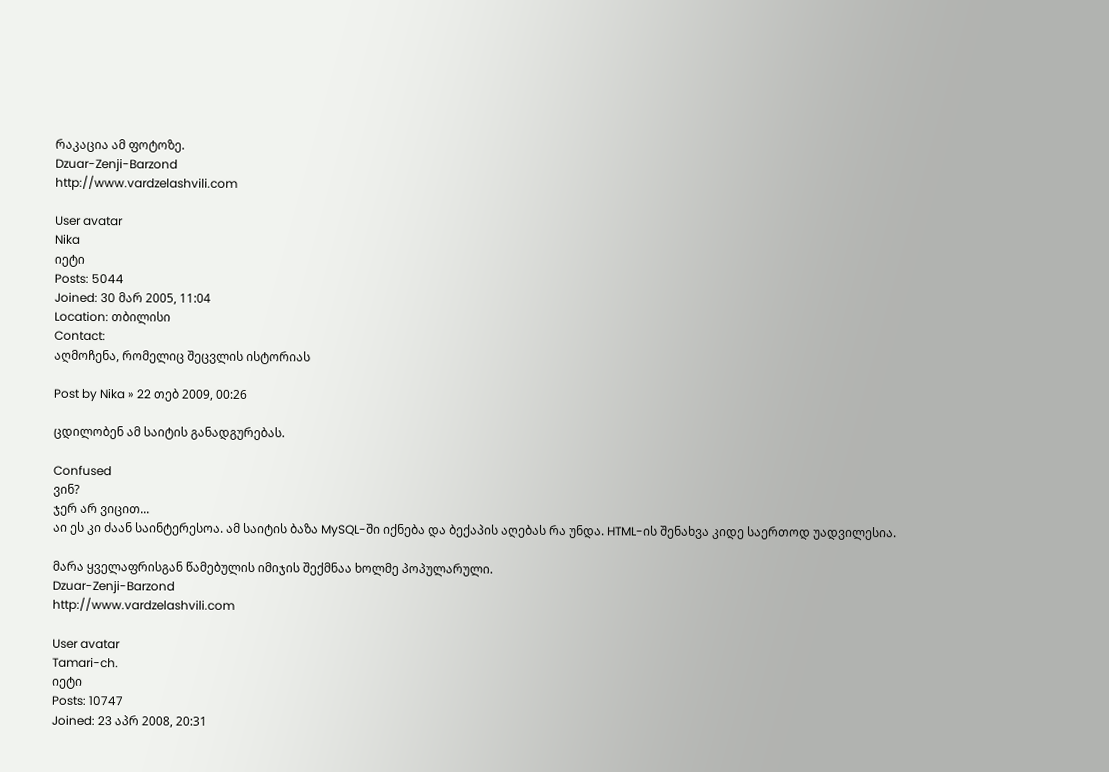რაკაცია ამ ფოტოზე.
Dzuar-Zenji-Barzond
http://www.vardzelashvili.com

User avatar
Nika
იეტი
Posts: 5044
Joined: 30 მარ 2005, 11:04
Location: თბილისი
Contact:
აღმოჩენა, რომელიც შეცვლის ისტორიას

Post by Nika » 22 თებ 2009, 00:26

ცდილობენ ამ საიტის განადგურებას.

Confused
ვინ?
ჯერ არ ვიცით...
აი ეს კი ძაან საინტერესოა. ამ საიტის ბაზა MySQL-ში იქნება და ბექაპის აღებას რა უნდა. HTML-ის შენახვა კიდე საერთოდ უადვილესია.

მარა ყველაფრისგან წამებულის იმიჯის შექმნაა ხოლმე პოპულარული.
Dzuar-Zenji-Barzond
http://www.vardzelashvili.com

User avatar
Tamari-ch.
იეტი
Posts: 10747
Joined: 23 აპრ 2008, 20:31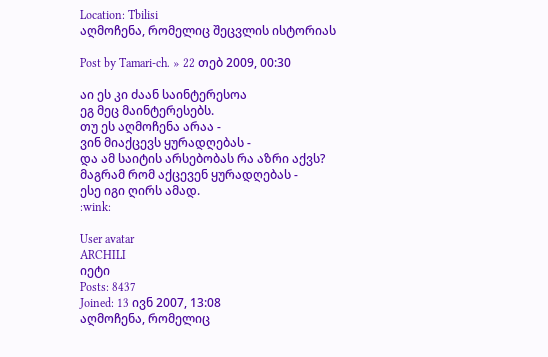Location: Tbilisi
აღმოჩენა, რომელიც შეცვლის ისტორიას

Post by Tamari-ch. » 22 თებ 2009, 00:30

აი ეს კი ძაან საინტერესოა
ეგ მეც მაინტერესებს.
თუ ეს აღმოჩენა არაა -
ვინ მიაქცევს ყურადღებას -
და ამ საიტის არსებობას რა აზრი აქვს?
მაგრამ რომ აქცევენ ყურადღებას -
ესე იგი ღირს ამად.
:wink:

User avatar
ARCHILI
იეტი
Posts: 8437
Joined: 13 ივნ 2007, 13:08
აღმოჩენა, რომელიც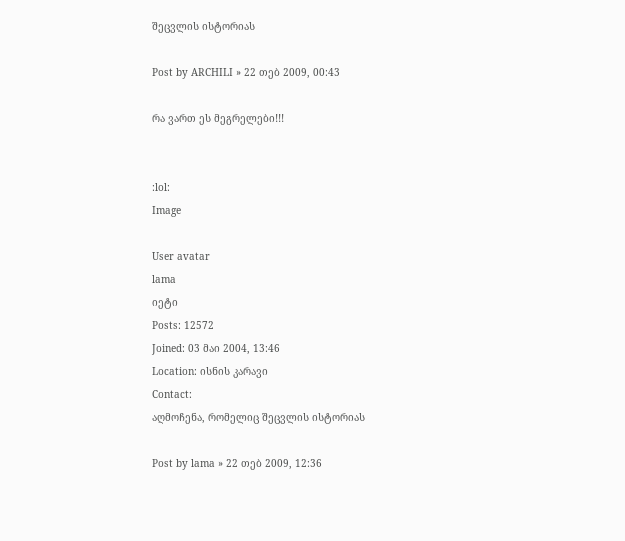შეცვლის ისტორიას

Post by ARCHILI » 22 თებ 2009, 00:43

რა ვართ ეს მეგრელები!!!


:lol:
Image

User avatar
lama
იეტი
Posts: 12572
Joined: 03 მაი 2004, 13:46
Location: ისნის კარავი
Contact:
აღმოჩენა, რომელიც შეცვლის ისტორიას

Post by lama » 22 თებ 2009, 12:36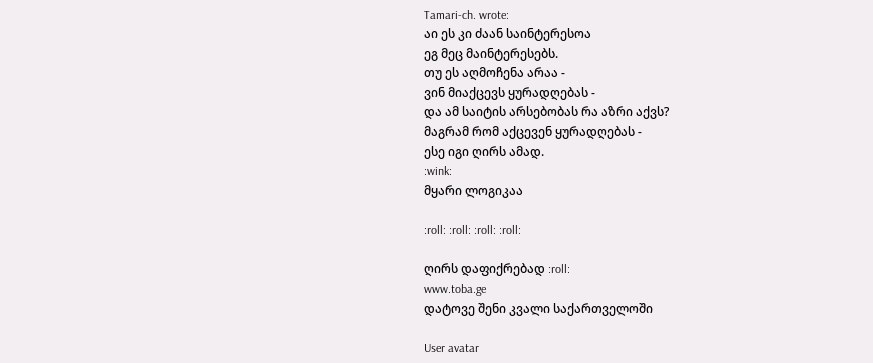Tamari-ch. wrote:
აი ეს კი ძაან საინტერესოა
ეგ მეც მაინტერესებს.
თუ ეს აღმოჩენა არაა -
ვინ მიაქცევს ყურადღებას -
და ამ საიტის არსებობას რა აზრი აქვს?
მაგრამ რომ აქცევენ ყურადღებას -
ესე იგი ღირს ამად.
:wink:
მყარი ლოგიკაა

:roll: :roll: :roll: :roll:

ღირს დაფიქრებად :roll:
www.toba.ge
დატოვე შენი კვალი საქართველოში

User avatar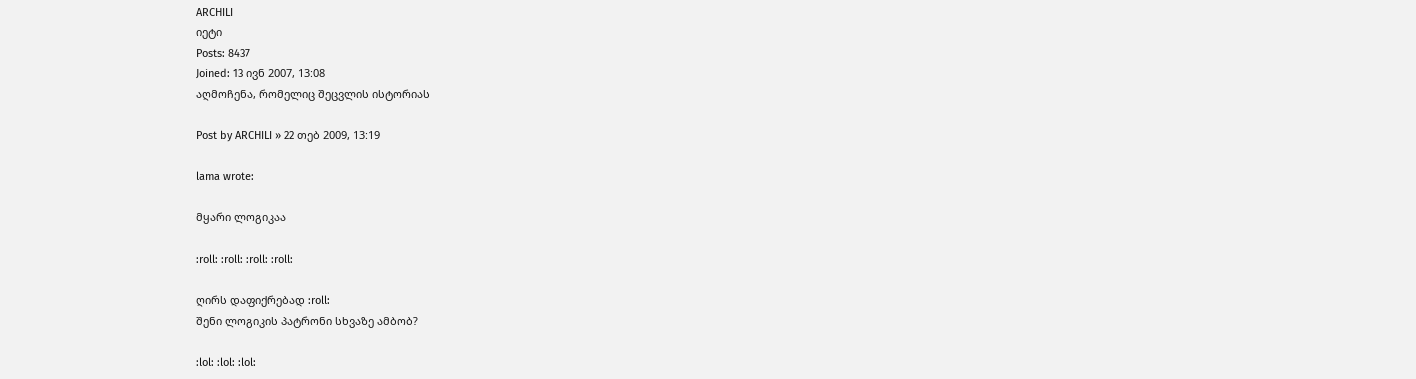ARCHILI
იეტი
Posts: 8437
Joined: 13 ივნ 2007, 13:08
აღმოჩენა, რომელიც შეცვლის ისტორიას

Post by ARCHILI » 22 თებ 2009, 13:19

lama wrote:

მყარი ლოგიკაა

:roll: :roll: :roll: :roll:

ღირს დაფიქრებად :roll:
შენი ლოგიკის პატრონი სხვაზე ამბობ?

:lol: :lol: :lol: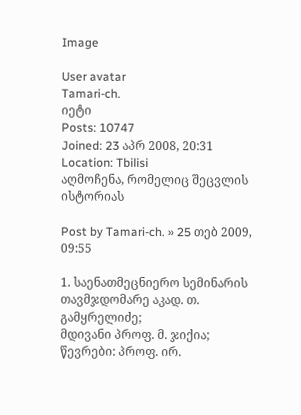Image

User avatar
Tamari-ch.
იეტი
Posts: 10747
Joined: 23 აპრ 2008, 20:31
Location: Tbilisi
აღმოჩენა, რომელიც შეცვლის ისტორიას

Post by Tamari-ch. » 25 თებ 2009, 09:55

1. საენათმეცნიერო სემინარის თავმჯდომარე აკად. თ. გამყრელიძე;
მდივანი პროფ. მ. ჯიქია;
წევრები: პროფ. ირ.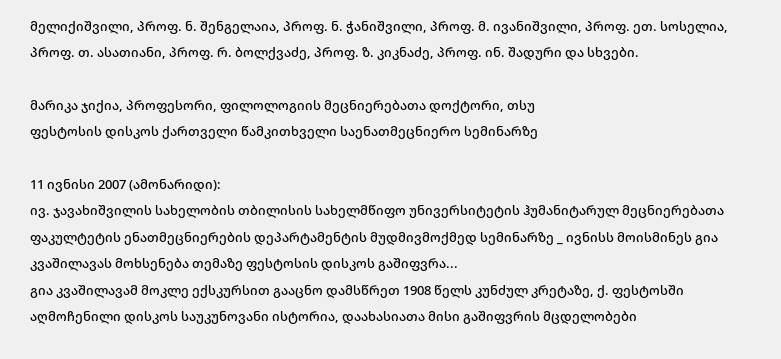მელიქიშვილი, პროფ. ნ. შენგელაია, პროფ. ნ. ჭანიშვილი, პროფ. მ. ივანიშვილი, პროფ. ეთ. სოსელია, პროფ. თ. ასათიანი, პროფ. რ. ბოლქვაძე, პროფ. ზ. კიკნაძე, პროფ. ინ. შადური და სხვები.

მარიკა ჯიქია, პროფესორი, ფილოლოგიის მეცნიერებათა დოქტორი, თსუ
ფესტოსის დისკოს ქართველი წამკითხველი საენათმეცნიერო სემინარზე

11 ივნისი 2007 (ამონარიდი):
ივ. ჯავახიშვილის სახელობის თბილისის სახელმწიფო უნივერსიტეტის ჰუმანიტარულ მეცნიერებათა ფაკულტეტის ენათმეცნიერების დეპარტამენტის მუდმივმოქმედ სემინარზე _ ივნისს მოისმინეს გია კვაშილავას მოხსენება თემაზე ფესტოსის დისკოს გაშიფვრა...
გია კვაშილავამ მოკლე ექსკურსით გააცნო დამსწრეთ 1908 წელს კუნძულ კრეტაზე, ქ. ფესტოსში აღმოჩენილი დისკოს საუკუნოვანი ისტორია, დაახასიათა მისი გაშიფვრის მცდელობები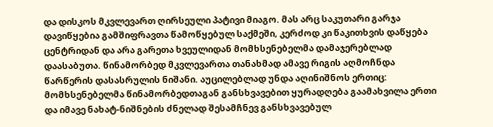და დისკოს მკვლევართ ღირსეული პატივი მიაგო. მას არც საკუთარი გარჯა დავიწყებია გამშიფრავთა წამოწყებულ საქმეში, კერძოდ კი წაკითხვის დაწყება ცენტრიდან და არა გარეთა ხვეულიდან მომხსენებელმა დამაჯერებლად დაასაბუთა. წინამორბედ მკვლევართა თანახმად ამავე რიგის აღმოჩნდა წარწერის დასასრულის ნიშანი. აუცილებლად უნდა აღინიშნოს ერთიც: მომხსენებელმა წინამორბედთაგან განსხვავებით ყურადღება გაამახვილა ერთი და იმავე ნახატ-ნიშნების ძნელად შესამჩნევ განსხვავებულ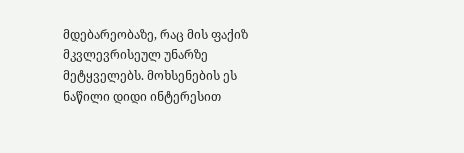მდებარეობაზე, რაც მის ფაქიზ მკვლევრისეულ უნარზე მეტყველებს. მოხსენების ეს ნაწილი დიდი ინტერესით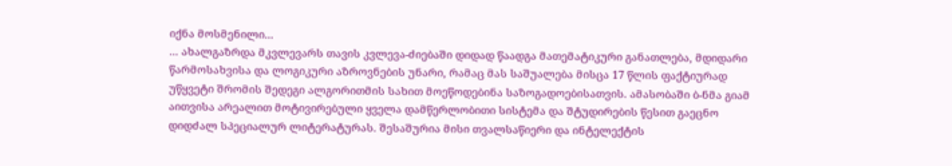იქნა მოსმენილი...
... ახალგაზრდა მკვლევარს თავის კვლევა-ძიებაში დიდად წაადგა მათემატიკური განათლება, მდიდარი წარმოსახვისა და ლოგიკური აზროვნების უნარი, რამაც მას საშუალება მისცა 17 წლის ფაქტიურად უწყვეტი შრომის შედეგი ალგორითმის სახით მოეწოდებინა საზოგადოებისათვის. ამასობაში ბ-ნმა გიამ აითვისა არეალით მოტივირებული ყველა დამწერლობითი სისტემა და შტუდირების წესით გაეცნო დიდძალ სპეციალურ ლიტერატურას. შესაშურია მისი თვალსაწიერი და ინტელექტის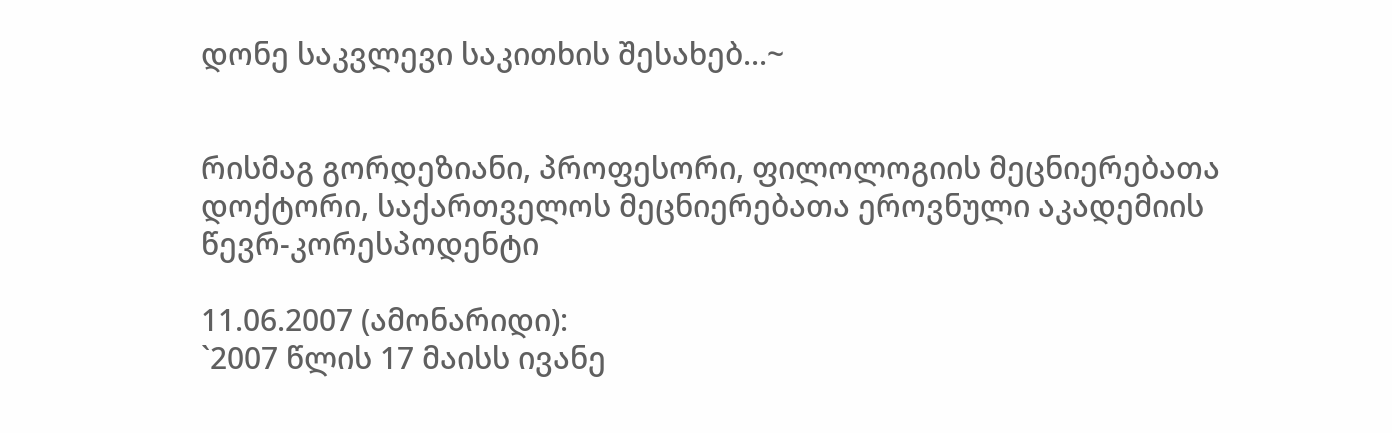დონე საკვლევი საკითხის შესახებ...~


რისმაგ გორდეზიანი, პროფესორი, ფილოლოგიის მეცნიერებათა დოქტორი, საქართველოს მეცნიერებათა ეროვნული აკადემიის წევრ-კორესპოდენტი

11.06.2007 (ამონარიდი):
`2007 წლის 17 მაისს ივანე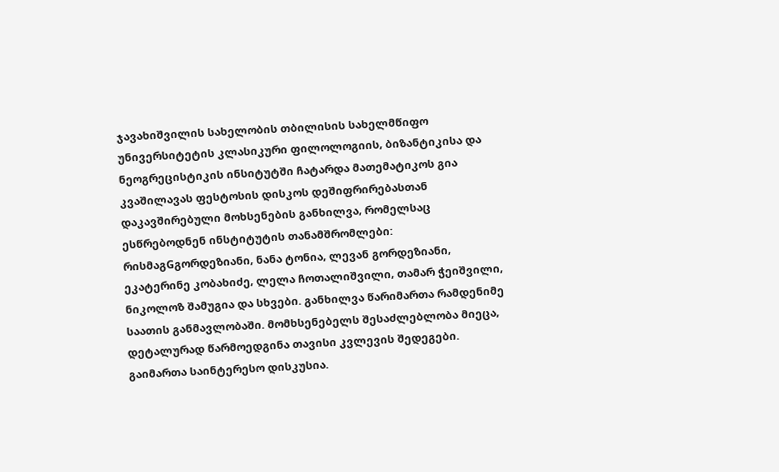ჯავახიშვილის სახელობის თბილისის სახელმწიფო უნივერსიტეტის კლასიკური ფილოლოგიის, ბიზანტიკისა და ნეოგრეცისტიკის ინსიტუტში ჩატარდა მათემატიკოს გია კვაშილავას ფესტოსის დისკოს დეშიფრირებასთან დაკავშირებული მოხსენების განხილვა, რომელსაც ესწრებოდნენ ინსტიტუტის თანამშრომლები: რისმაგGგორდეზიანი, ნანა ტონია, ლევან გორდეზიანი, ეკატერინე კობახიძე, ლელა ჩოთალიშვილი, თამარ ჭეიშვილი, ნიკოლოზ შამუგია და სხვები. განხილვა წარიმართა რამდენიმე საათის განმავლობაში. მომხსენებელს შესაძლებლობა მიეცა, დეტალურად წარმოედგინა თავისი კვლევის შედეგები. გაიმართა საინტერესო დისკუსია.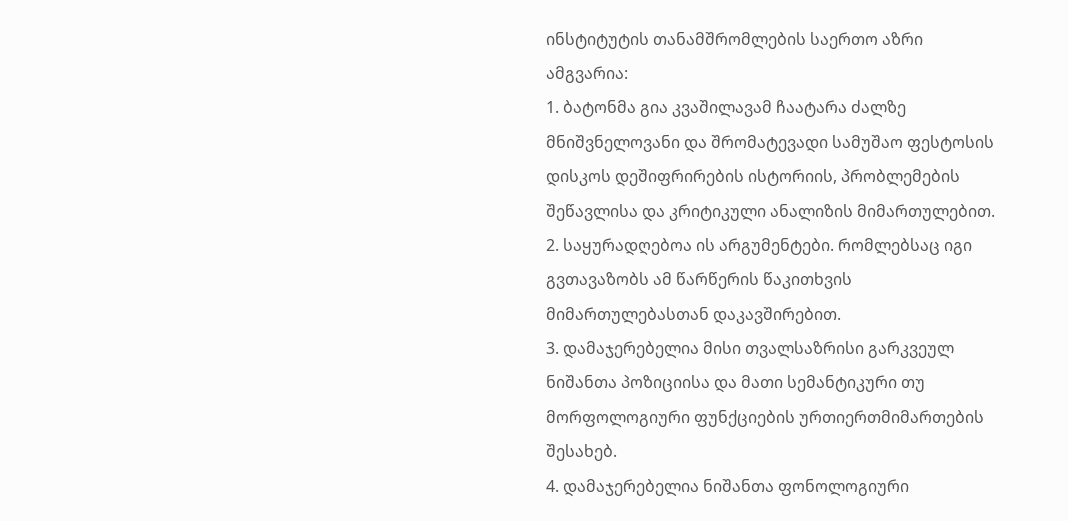ინსტიტუტის თანამშრომლების საერთო აზრი ამგვარია:
1. ბატონმა გია კვაშილავამ ჩაატარა ძალზე მნიშვნელოვანი და შრომატევადი სამუშაო ფესტოსის დისკოს დეშიფრირების ისტორიის, პრობლემების შეწავლისა და კრიტიკული ანალიზის მიმართულებით.
2. საყურადღებოა ის არგუმენტები. რომლებსაც იგი გვთავაზობს ამ წარწერის წაკითხვის მიმართულებასთან დაკავშირებით.
3. დამაჯერებელია მისი თვალსაზრისი გარკვეულ ნიშანთა პოზიციისა და მათი სემანტიკური თუ მორფოლოგიური ფუნქციების ურთიერთმიმართების შესახებ.
4. დამაჯერებელია ნიშანთა ფონოლოგიური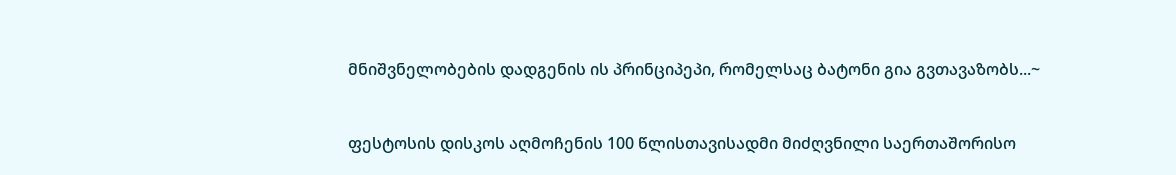მნიშვნელობების დადგენის ის პრინციპეპი, რომელსაც ბატონი გია გვთავაზობს...~


ფესტოსის დისკოს აღმოჩენის 100 წლისთავისადმი მიძღვნილი საერთაშორისო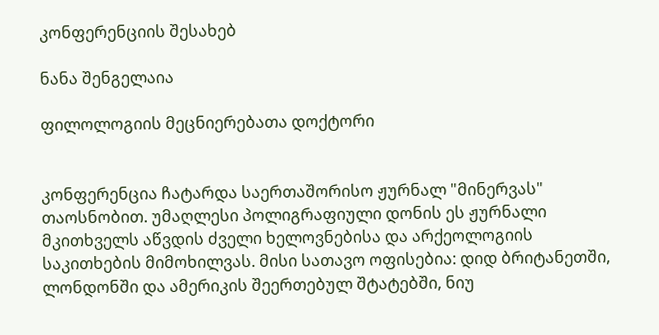კონფერენციის შესახებ

ნანა შენგელაია

ფილოლოგიის მეცნიერებათა დოქტორი


კონფერენცია ჩატარდა საერთაშორისო ჟურნალ "მინერვას" თაოსნობით. უმაღლესი პოლიგრაფიული დონის ეს ჟურნალი მკითხველს აწვდის ძველი ხელოვნებისა და არქეოლოგიის საკითხების მიმოხილვას. მისი სათავო ოფისებია: დიდ ბრიტანეთში, ლონდონში და ამერიკის შეერთებულ შტატებში, ნიუ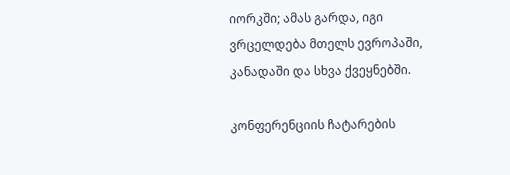იორკში; ამას გარდა, იგი ვრცელდება მთელს ევროპაში, კანადაში და სხვა ქვეყნებში.

კონფერენციის ჩატარების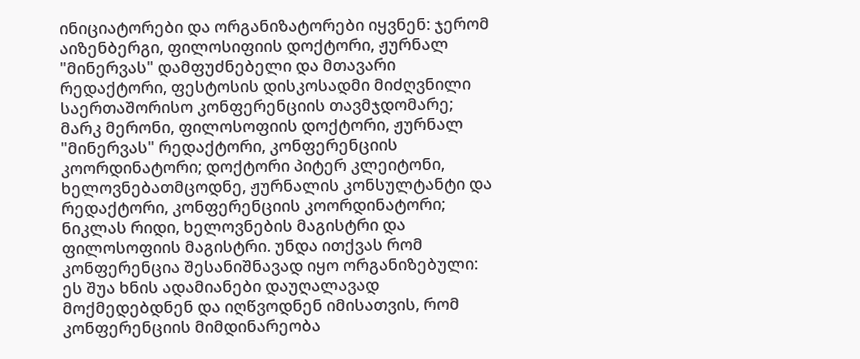ინიციატორები და ორგანიზატორები იყვნენ: ჯერომ აიზენბერგი, ფილოსიფიის დოქტორი, ჟურნალ "მინერვას" დამფუძნებელი და მთავარი რედაქტორი, ფესტოსის დისკოსადმი მიძღვნილი საერთაშორისო კონფერენციის თავმჯდომარე; მარკ მერონი, ფილოსოფიის დოქტორი, ჟურნალ "მინერვას" რედაქტორი, კონფერენციის კოორდინატორი; დოქტორი პიტერ კლეიტონი, ხელოვნებათმცოდნე, ჟურნალის კონსულტანტი და რედაქტორი, კონფერენციის კოორდინატორი; ნიკლას რიდი, ხელოვნების მაგისტრი და ფილოსოფიის მაგისტრი. უნდა ითქვას რომ კონფერენცია შესანიშნავად იყო ორგანიზებული: ეს შუა ხნის ადამიანები დაუღალავად მოქმედებდნენ და იღწვოდნენ იმისათვის, რომ კონფერენციის მიმდინარეობა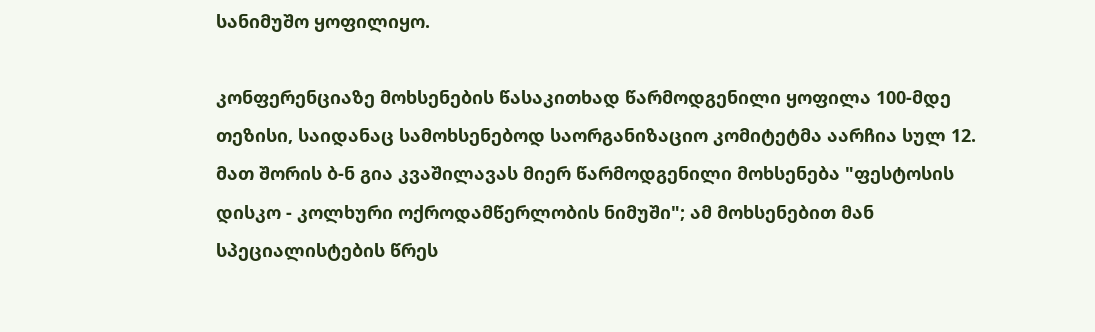სანიმუშო ყოფილიყო.

კონფერენციაზე მოხსენების წასაკითხად წარმოდგენილი ყოფილა 100-მდე თეზისი, საიდანაც სამოხსენებოდ საორგანიზაციო კომიტეტმა აარჩია სულ 12. მათ შორის ბ-ნ გია კვაშილავას მიერ წარმოდგენილი მოხსენება "ფესტოსის დისკო - კოლხური ოქროდამწერლობის ნიმუში"; ამ მოხსენებით მან სპეციალისტების წრეს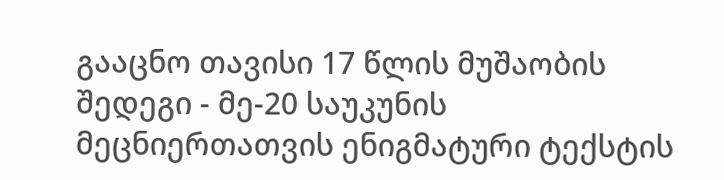გააცნო თავისი 17 წლის მუშაობის შედეგი - მე-20 საუკუნის მეცნიერთათვის ენიგმატური ტექსტის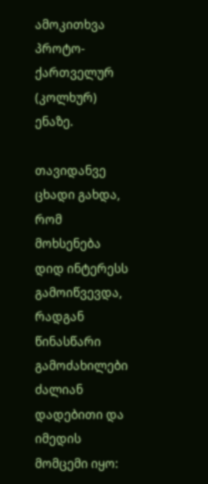ამოკითხვა პროტო-ქართველურ (კოლხურ) ენაზე.

თავიდანვე ცხადი გახდა, რომ მოხსენება დიდ ინტერესს გამოიწვევდა, რადგან წინასწარი გამოძახილები ძალიან დადებითი და იმედის მომცემი იყო: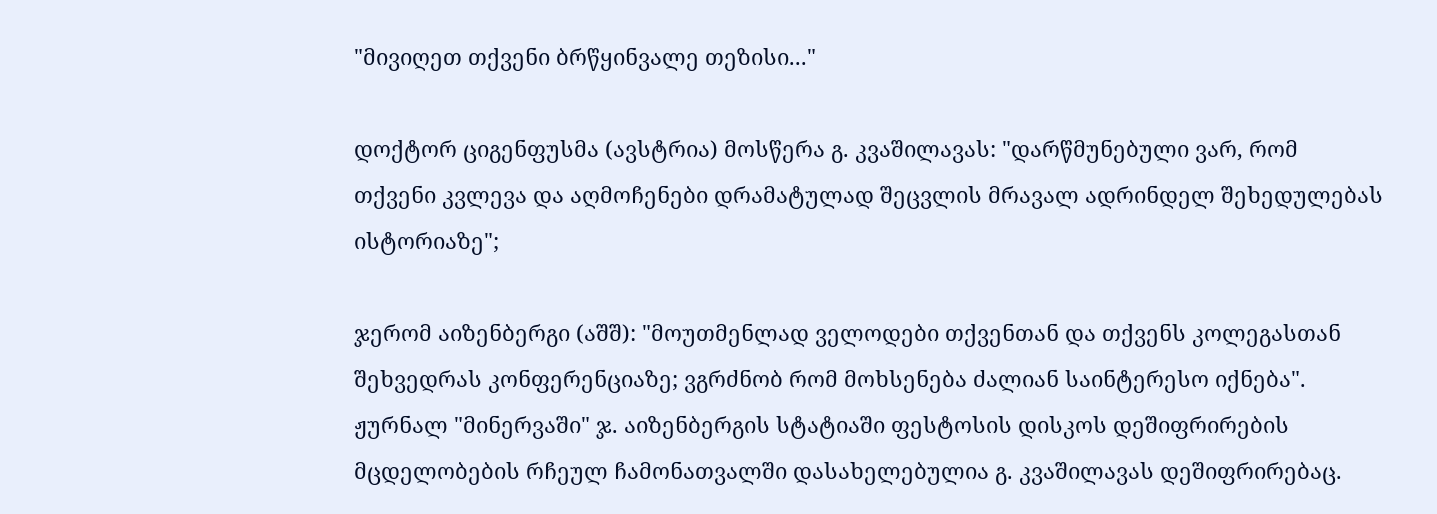"მივიღეთ თქვენი ბრწყინვალე თეზისი..."

დოქტორ ციგენფუსმა (ავსტრია) მოსწერა გ. კვაშილავას: "დარწმუნებული ვარ, რომ თქვენი კვლევა და აღმოჩენები დრამატულად შეცვლის მრავალ ადრინდელ შეხედულებას ისტორიაზე";

ჯერომ აიზენბერგი (აშშ): "მოუთმენლად ველოდები თქვენთან და თქვენს კოლეგასთან შეხვედრას კონფერენციაზე; ვგრძნობ რომ მოხსენება ძალიან საინტერესო იქნება". ჟურნალ "მინერვაში" ჯ. აიზენბერგის სტატიაში ფესტოსის დისკოს დეშიფრირების მცდელობების რჩეულ ჩამონათვალში დასახელებულია გ. კვაშილავას დეშიფრირებაც.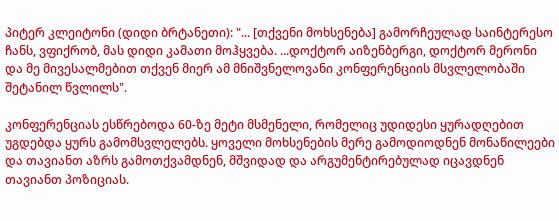პიტერ კლეიტონი (დიდი ბრტანეთი): "... [თქვენი მოხსენება] გამორჩეულად საინტერესო ჩანს, ვფიქრობ, მას დიდი კამათი მოჰყვება. ...დოქტორ აიზენბერგი, დოქტორ მერონი და მე მივესალმებით თქვენ მიერ ამ მნიშვნელოვანი კონფერენციის მსვლელობაში შეტანილ წვლილს".

კონფერენციას ესწრებოდა 60-ზე მეტი მსმენელი, რომელიც უდიდესი ყურადღებით უგდებდა ყურს გამომსვლელებს. ყოველი მოხსენების მერე გამოდიოდნენ მონაწილეები და თავიანთ აზრს გამოთქვამდნენ, მშვიდად და არგუმენტირებულად იცავდნენ თავიანთ პოზიციას.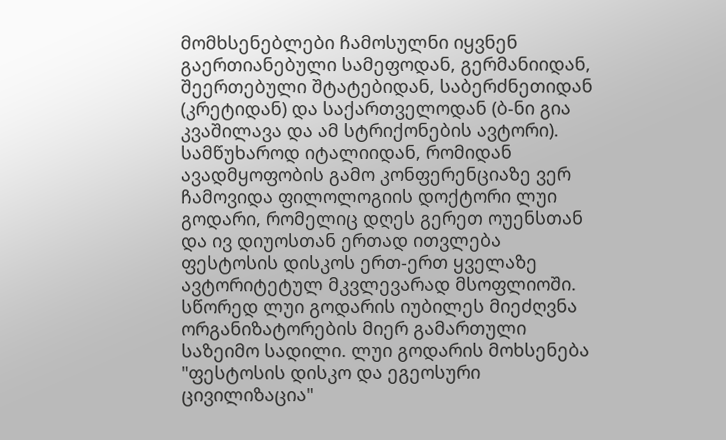მომხსენებლები ჩამოსულნი იყვნენ გაერთიანებული სამეფოდან, გერმანიიდან, შეერთებული შტატებიდან, საბერძნეთიდან (კრეტიდან) და საქართველოდან (ბ-ნი გია კვაშილავა და ამ სტრიქონების ავტორი). სამწუხაროდ იტალიიდან, რომიდან ავადმყოფობის გამო კონფერენციაზე ვერ ჩამოვიდა ფილოლოგიის დოქტორი ლუი გოდარი, რომელიც დღეს გერეთ ოუენსთან და ივ დიუოსთან ერთად ითვლება ფესტოსის დისკოს ერთ-ერთ ყველაზე ავტორიტეტულ მკვლევარად მსოფლიოში. სწორედ ლუი გოდარის იუბილეს მიეძღვნა ორგანიზატორების მიერ გამართული საზეიმო სადილი. ლუი გოდარის მოხსენება "ფესტოსის დისკო და ეგეოსური ცივილიზაცია"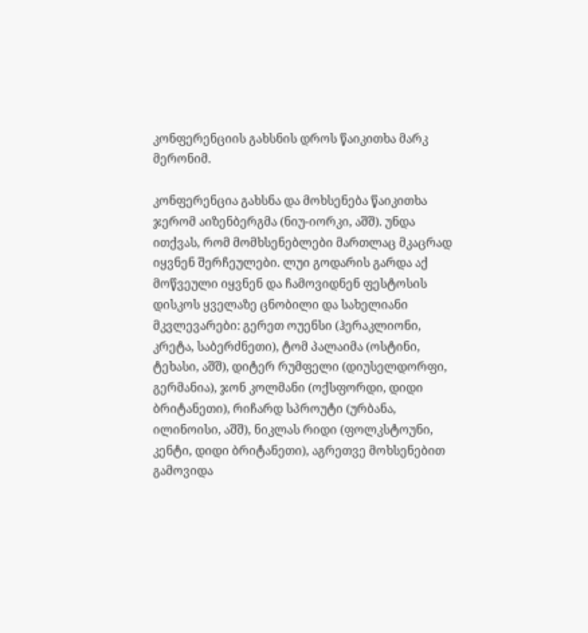კონფერენციის გახსნის დროს წაიკითხა მარკ მერონიმ.

კონფერენცია გახსნა და მოხსენება წაიკითხა ჯერომ აიზენბერგმა (ნიუ-იორკი, აშშ). უნდა ითქვას, რომ მომხსენებლები მართლაც მკაცრად იყვნენ შერჩეულები. ლუი გოდარის გარდა აქ მოწვეული იყვნენ და ჩამოვიდნენ ფესტოსის დისკოს ყველაზე ცნობილი და სახელიანი მკვლევარები: გერეთ ოუენსი (ჰერაკლიონი, კრეტა, საბერძნეთი), ტომ პალაიმა (ოსტინი, ტეხასი, აშშ), დიტერ რუმფელი (დიუსელდორფი, გერმანია), ჯონ კოლმანი (ოქსფორდი, დიდი ბრიტანეთი), რიჩარდ სპროუტი (ურბანა, ილინოისი, აშშ), ნიკლას რიდი (ფოლკსტოუნი, კენტი, დიდი ბრიტანეთი), აგრეთვე მოხსენებით გამოვიდა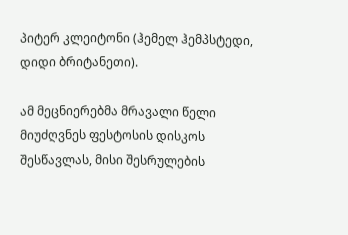პიტერ კლეიტონი (ჰემელ ჰემპსტედი, დიდი ბრიტანეთი).

ამ მეცნიერებმა მრავალი წელი მიუძღვნეს ფესტოსის დისკოს შესწავლას, მისი შესრულების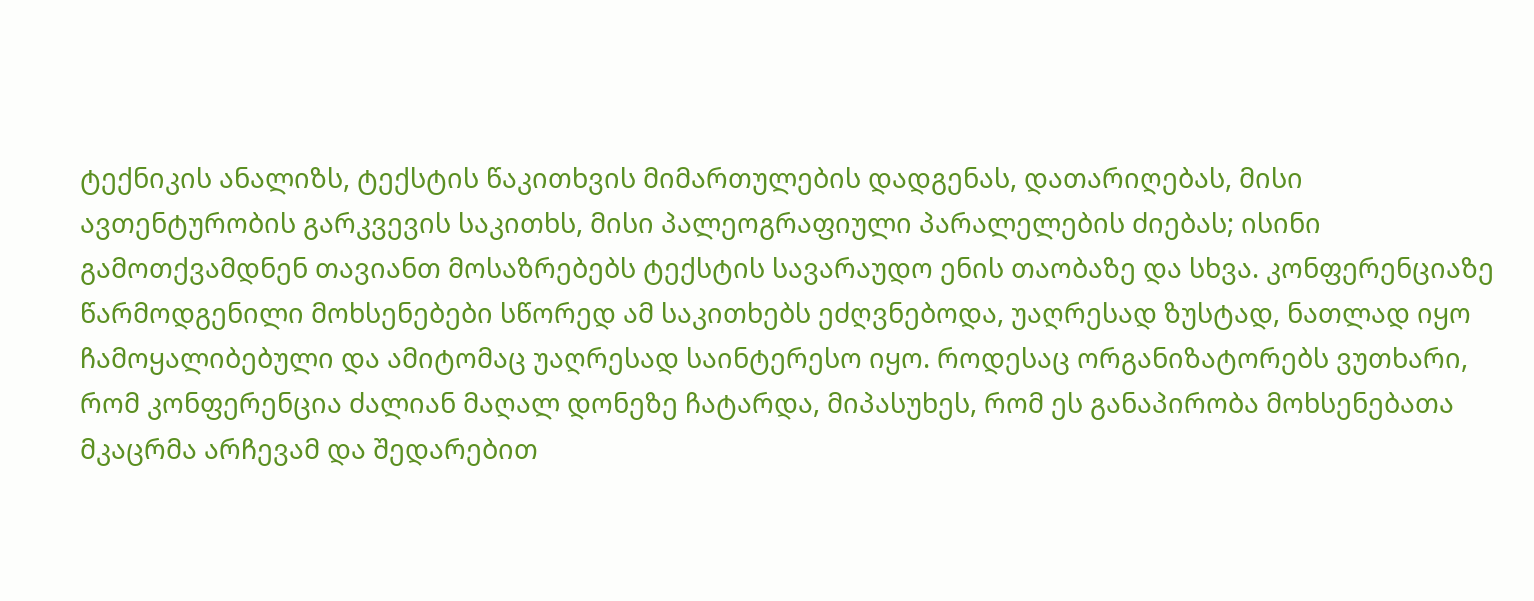ტექნიკის ანალიზს, ტექსტის წაკითხვის მიმართულების დადგენას, დათარიღებას, მისი ავთენტურობის გარკვევის საკითხს, მისი პალეოგრაფიული პარალელების ძიებას; ისინი გამოთქვამდნენ თავიანთ მოსაზრებებს ტექსტის სავარაუდო ენის თაობაზე და სხვა. კონფერენციაზე წარმოდგენილი მოხსენებები სწორედ ამ საკითხებს ეძღვნებოდა, უაღრესად ზუსტად, ნათლად იყო ჩამოყალიბებული და ამიტომაც უაღრესად საინტერესო იყო. როდესაც ორგანიზატორებს ვუთხარი, რომ კონფერენცია ძალიან მაღალ დონეზე ჩატარდა, მიპასუხეს, რომ ეს განაპირობა მოხსენებათა მკაცრმა არჩევამ და შედარებით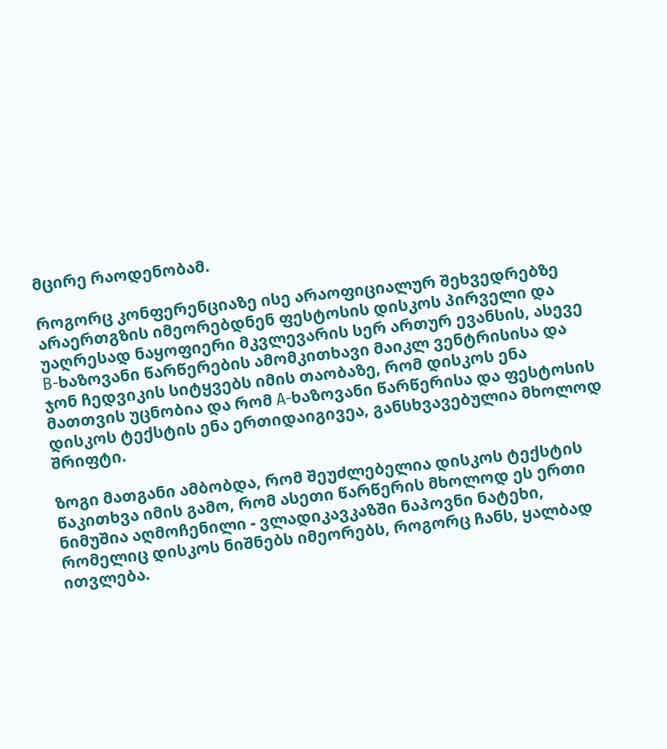მცირე რაოდენობამ.

როგორც კონფერენციაზე ისე არაოფიციალურ შეხვედრებზე არაერთგზის იმეორებდნენ ფესტოსის დისკოს პირველი და უაღრესად ნაყოფიერი მკვლევარის სერ ართურ ევანსის, ასევე B-ხაზოვანი წარწერების ამომკითხავი მაიკლ ვენტრისისა და ჯონ ჩედვიკის სიტყვებს იმის თაობაზე, რომ დისკოს ენა მათთვის უცნობია და რომ A-ხაზოვანი წარწერისა და ფესტოსის დისკოს ტექსტის ენა ერთიდაიგივეა, განსხვავებულია მხოლოდ შრიფტი.

ზოგი მათგანი ამბობდა, რომ შეუძლებელია დისკოს ტექსტის წაკითხვა იმის გამო, რომ ასეთი წარწერის მხოლოდ ეს ერთი ნიმუშია აღმოჩენილი - ვლადიკავკაზში ნაპოვნი ნატეხი, რომელიც დისკოს ნიშნებს იმეორებს, როგორც ჩანს, ყალბად ითვლება.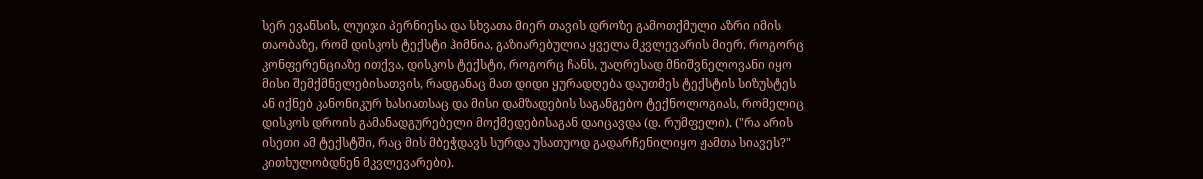სერ ევანსის, ლუიჯი პერნიესა და სხვათა მიერ თავის დროზე გამოთქმული აზრი იმის თაობაზე, რომ დისკოს ტექსტი ჰიმნია, გაზიარებულია ყველა მკვლევარის მიერ. როგორც კონფერენციაზე ითქვა, დისკოს ტექსტი, როგორც ჩანს, უაღრესად მნიშვნელოვანი იყო მისი შემქმნელებისათვის, რადგანაც მათ დიდი ყურადღება დაუთმეს ტექსტის სიზუსტეს ან იქნებ კანონიკურ ხასიათსაც და მისი დამზადების საგანგებო ტექნოლოგიას, რომელიც დისკოს დროის გამანადგურებელი მოქმედებისაგან დაიცავდა (დ. რუმფელი). ("რა არის ისეთი ამ ტექსტში, რაც მის მბეჭდავს სურდა უსათუოდ გადარჩენილიყო ჟამთა სიავეს?" კითხულობდნენ მკვლევარები).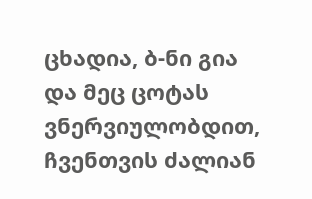ცხადია, ბ-ნი გია და მეც ცოტას ვნერვიულობდით, ჩვენთვის ძალიან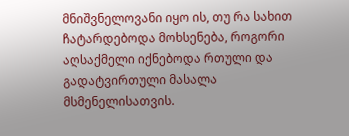მნიშვნელოვანი იყო ის, თუ რა სახით ჩატარდებოდა მოხსენება, როგორი აღსაქმელი იქნებოდა რთული და გადატვირთული მასალა მსმენელისათვის.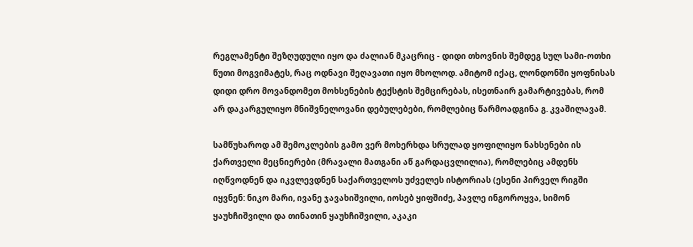რეგლამენტი შეზღუდული იყო და ძალიან მკაცრიც - დიდი თხოვნის შემდეგ სულ სამი-ოთხი წუთი მოგვიმატეს, რაც ოდნავი შეღავათი იყო მხოლოდ. ამიტომ იქაც, ლონდონში ყოფნისას დიდი დრო მოვანდომეთ მოხსენების ტექსტის შემცირებას, ისეთნაირ გამარტივებას, რომ არ დაკარგულიყო მნიშვნელოვანი დებულებები, რომლებიც წარმოადგინა გ. კვაშილავამ.

სამწუხაროდ ამ შემოკლების გამო ვერ მოხერხდა სრულად ყოფილიყო ნახსენები ის ქართველი მეცნიერები (მრავალი მათგანი აწ გარდაცვლილია), რომლებიც ამდენს იღწვოდნენ და იკვლევდნენ საქართველოს უძველეს ისტორიას (ესენი პირველ რიგში იყვნენ: ნიკო მარი, ივანე ჯავახიშვილი, იოსებ ყიფშიძე, პავლე ინგოროყვა, სიმონ ყაუხჩიშვილი და თინათინ ყაუხჩიშვილი, აკაკი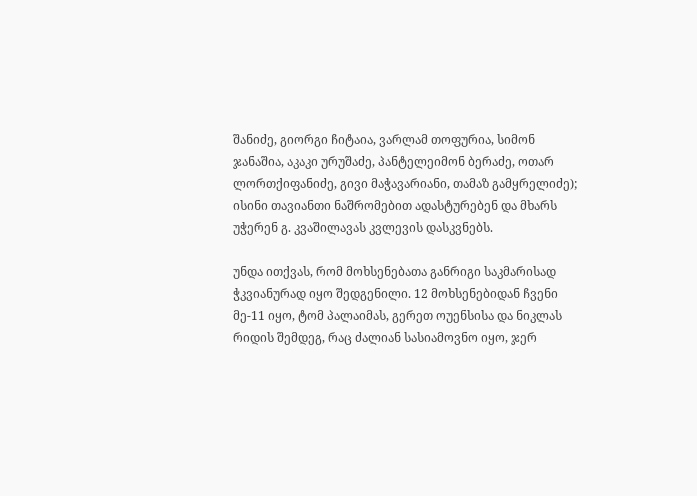შანიძე, გიორგი ჩიტაია, ვარლამ თოფურია, სიმონ ჯანაშია, აკაკი ურუშაძე, პანტელეიმონ ბერაძე, ოთარ ლორთქიფანიძე, გივი მაჭავარიანი, თამაზ გამყრელიძე); ისინი თავიანთი ნაშრომებით ადასტურებენ და მხარს უჭერენ გ. კვაშილავას კვლევის დასკვნებს.

უნდა ითქვას, რომ მოხსენებათა განრიგი საკმარისად ჭკვიანურად იყო შედგენილი. 12 მოხსენებიდან ჩვენი მე-11 იყო, ტომ პალაიმას, გერეთ ოუენსისა და ნიკლას რიდის შემდეგ, რაც ძალიან სასიამოვნო იყო, ჯერ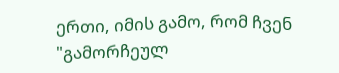ერთი, იმის გამო, რომ ჩვენ "გამორჩეულ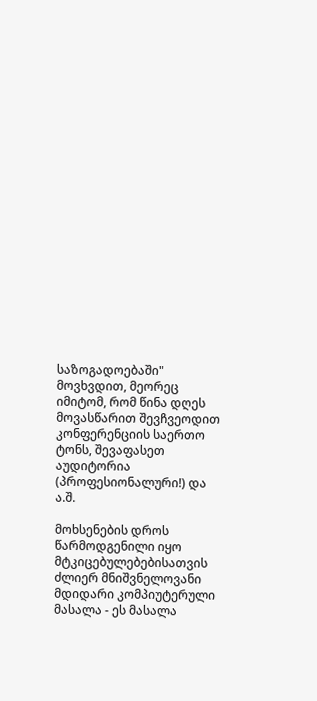საზოგადოებაში" მოვხვდით, მეორეც იმიტომ, რომ წინა დღეს მოვასწარით შევჩვეოდით კონფერენციის საერთო ტონს, შევაფასეთ აუდიტორია (პროფესიონალური!) და ა.შ.

მოხსენების დროს წარმოდგენილი იყო მტკიცებულებებისათვის ძლიერ მნიშვნელოვანი მდიდარი კომპიუტერული მასალა - ეს მასალა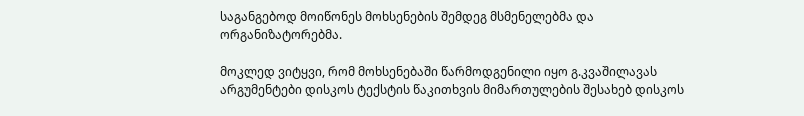საგანგებოდ მოიწონეს მოხსენების შემდეგ მსმენელებმა და ორგანიზატორებმა.

მოკლედ ვიტყვი, რომ მოხსენებაში წარმოდგენილი იყო გ.კვაშილავას არგუმენტები დისკოს ტექსტის წაკითხვის მიმართულების შესახებ დისკოს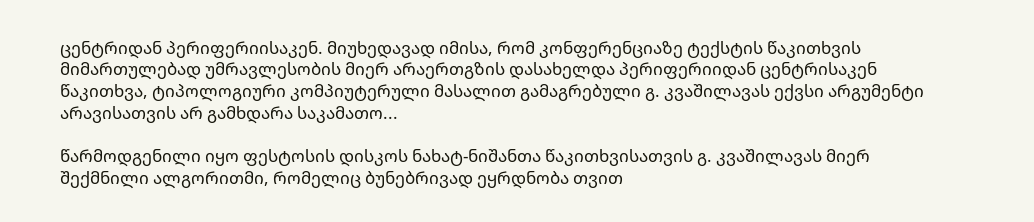ცენტრიდან პერიფერიისაკენ. მიუხედავად იმისა, რომ კონფერენციაზე ტექსტის წაკითხვის მიმართულებად უმრავლესობის მიერ არაერთგზის დასახელდა პერიფერიიდან ცენტრისაკენ წაკითხვა, ტიპოლოგიური კომპიუტერული მასალით გამაგრებული გ. კვაშილავას ექვსი არგუმენტი არავისათვის არ გამხდარა საკამათო...

წარმოდგენილი იყო ფესტოსის დისკოს ნახატ-ნიშანთა წაკითხვისათვის გ. კვაშილავას მიერ შექმნილი ალგორითმი, რომელიც ბუნებრივად ეყრდნობა თვით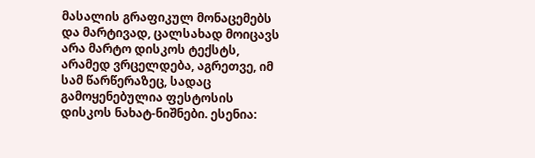მასალის გრაფიკულ მონაცემებს და მარტივად, ცალსახად მოიცავს არა მარტო დისკოს ტექსტს, არამედ ვრცელდება, აგრეთვე, იმ სამ წარწერაზეც, სადაც გამოყენებულია ფესტოსის დისკოს ნახატ-ნიშნები. ესენია: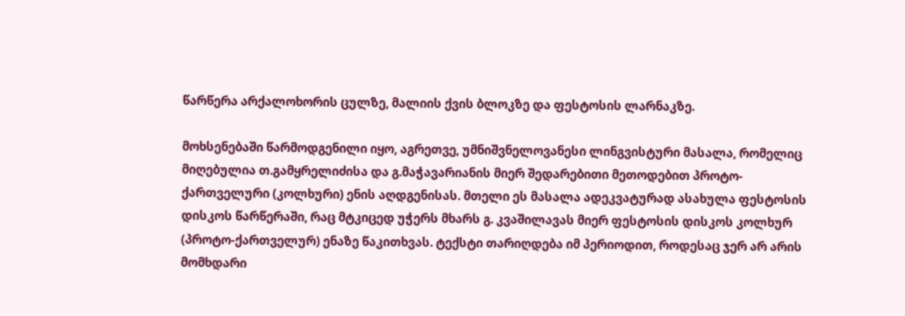წარწერა არქალოხორის ცულზე, მალიის ქვის ბლოკზე და ფესტოსის ლარნაკზე.

მოხსენებაში წარმოდგენილი იყო, აგრეთვე, უმნიშვნელოვანესი ლინგვისტური მასალა, რომელიც მიღებულია თ.გამყრელიძისა და გ.მაჭავარიანის მიერ შედარებითი მეთოდებით პროტო-ქართველური (კოლხური) ენის აღდგენისას. მთელი ეს მასალა ადეკვატურად ასახულა ფესტოსის დისკოს წარწერაში, რაც მტკიცედ უჭერს მხარს გ. კვაშილავას მიერ ფესტოსის დისკოს კოლხურ (პროტო-ქართველურ) ენაზე წაკითხვას. ტექსტი თარიღდება იმ პერიოდით, როდესაც ჯერ არ არის მომხდარი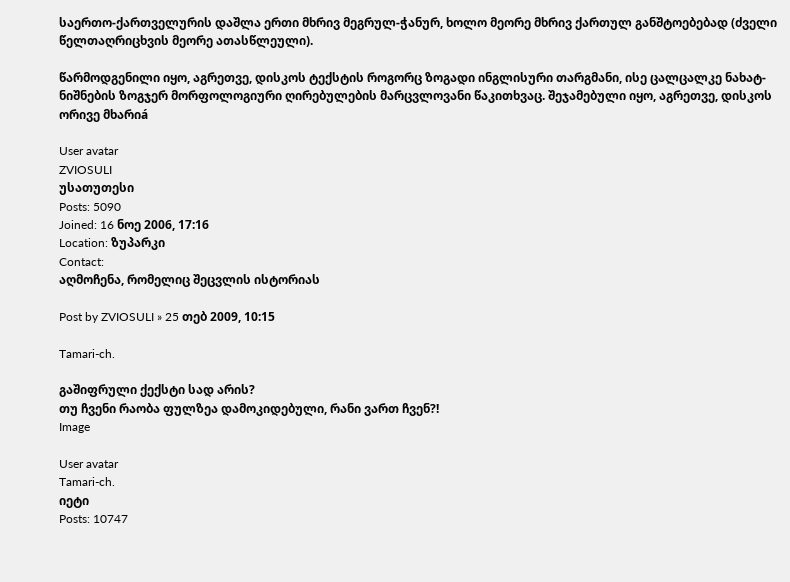საერთო-ქართველურის დაშლა ერთი მხრივ მეგრულ-ჭანურ, ხოლო მეორე მხრივ ქართულ განშტოებებად (ძველი წელთაღრიცხვის მეორე ათასწლეული).

წარმოდგენილი იყო, აგრეთვე, დისკოს ტექსტის როგორც ზოგადი ინგლისური თარგმანი, ისე ცალცალკე ნახატ-ნიშნების ზოგჯერ მორფოლოგიური ღირებულების მარცვლოვანი წაკითხვაც. შეჯამებული იყო, აგრეთვე, დისკოს ორივე მხარიá

User avatar
ZVIOSULI
უსათუთესი
Posts: 5090
Joined: 16 ნოე 2006, 17:16
Location: ზუპარკი
Contact:
აღმოჩენა, რომელიც შეცვლის ისტორიას

Post by ZVIOSULI » 25 თებ 2009, 10:15

Tamari-ch.

გაშიფრული ქექსტი სად არის?
თუ ჩვენი რაობა ფულზეა დამოკიდებული, რანი ვართ ჩვენ?!
Image

User avatar
Tamari-ch.
იეტი
Posts: 10747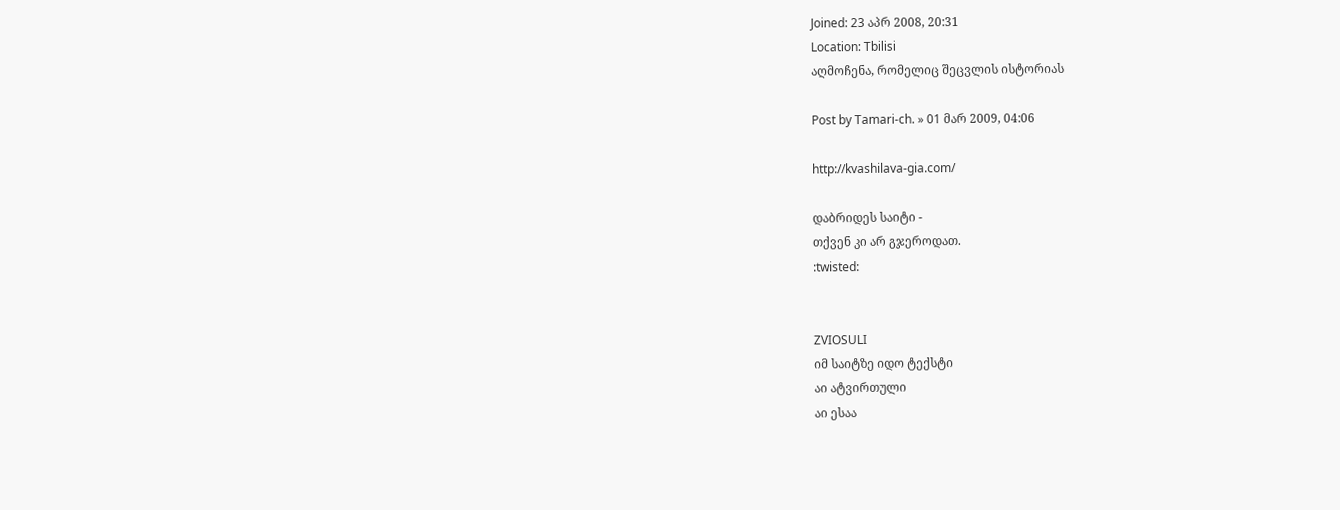Joined: 23 აპრ 2008, 20:31
Location: Tbilisi
აღმოჩენა, რომელიც შეცვლის ისტორიას

Post by Tamari-ch. » 01 მარ 2009, 04:06

http://kvashilava-gia.com/

დაბრიდეს საიტი -
თქვენ კი არ გჯეროდათ.
:twisted:


ZVIOSULI
იმ საიტზე იდო ტექსტი
აი ატვირთული
აი ესაა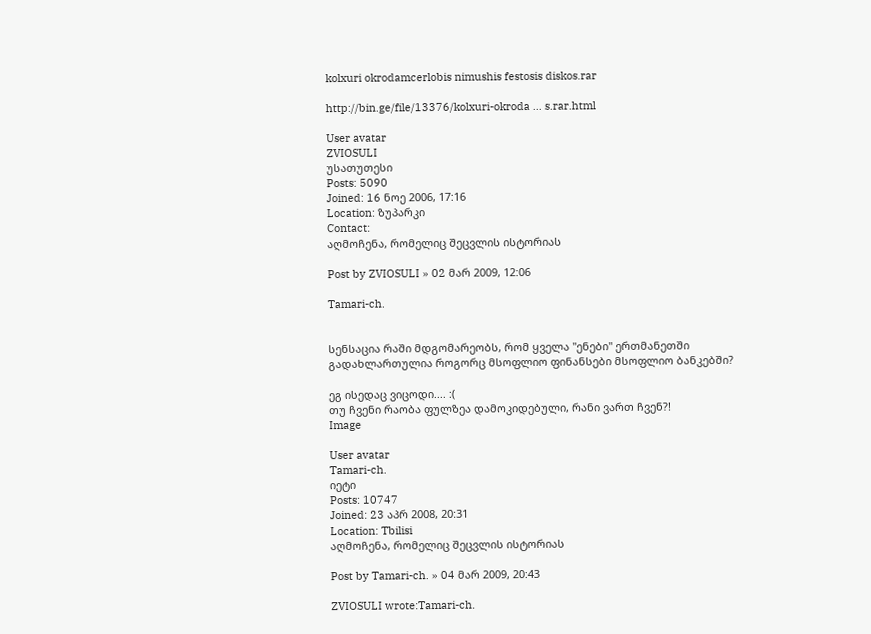kolxuri okrodamcerlobis nimushis festosis diskos.rar

http://bin.ge/file/13376/kolxuri-okroda ... s.rar.html

User avatar
ZVIOSULI
უსათუთესი
Posts: 5090
Joined: 16 ნოე 2006, 17:16
Location: ზუპარკი
Contact:
აღმოჩენა, რომელიც შეცვლის ისტორიას

Post by ZVIOSULI » 02 მარ 2009, 12:06

Tamari-ch.


სენსაცია რაში მდგომარეობს, რომ ყველა "ენები" ერთმანეთში გადახლართულია როგორც მსოფლიო ფინანსები მსოფლიო ბანკებში?

ეგ ისედაც ვიცოდი.... :(
თუ ჩვენი რაობა ფულზეა დამოკიდებული, რანი ვართ ჩვენ?!
Image

User avatar
Tamari-ch.
იეტი
Posts: 10747
Joined: 23 აპრ 2008, 20:31
Location: Tbilisi
აღმოჩენა, რომელიც შეცვლის ისტორიას

Post by Tamari-ch. » 04 მარ 2009, 20:43

ZVIOSULI wrote:Tamari-ch.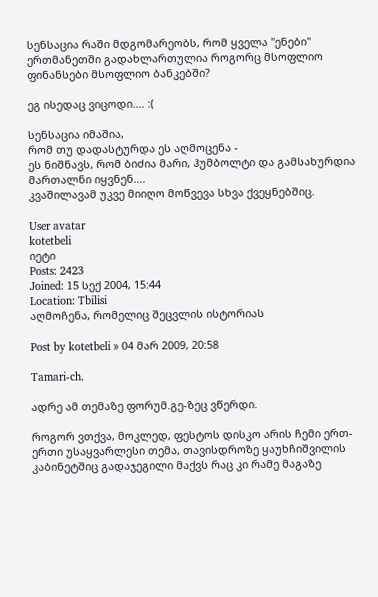სენსაცია რაში მდგომარეობს, რომ ყველა "ენები" ერთმანეთში გადახლართულია როგორც მსოფლიო ფინანსები მსოფლიო ბანკებში?

ეგ ისედაც ვიცოდი.... :(

სენსაცია იმაშია,
რომ თუ დადასტურდა ეს აღმოცენა -
ეს ნიშნავს, რომ ბიძია მარი, ჰუმბოლტი და გამსახურდია მართალნი იყვნენ....
კვაშილავამ უკვე მიიღო მოწვევა სხვა ქვეყნებშიც.

User avatar
kotetbeli
იეტი
Posts: 2423
Joined: 15 სექ 2004, 15:44
Location: Tbilisi
აღმოჩენა, რომელიც შეცვლის ისტორიას

Post by kotetbeli » 04 მარ 2009, 20:58

Tamari-ch.

ადრე ამ თემაზე ფორუმ.გე-ზეც ვწერდი.

როგორ ვთქვა, მოკლედ, ფესტოს დისკო არის ჩემი ერთ-ერთი უსაყვარლესი თემა, თავისდროზე ყაუხჩიშვილის კაბინეტშიც გადაჯეგილი მაქვს რაც კი რამე მაგაზე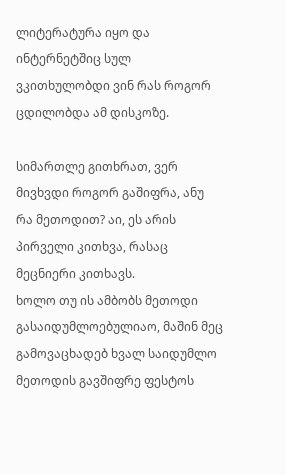ლიტერატურა იყო და ინტერნეტშიც სულ ვკითხულობდი ვინ რას როგორ ცდილობდა ამ დისკოზე.

სიმართლე გითხრათ, ვერ მივხვდი როგორ გაშიფრა, ანუ რა მეთოდით? აი, ეს არის პირველი კითხვა, რასაც მეცნიერი კითხავს.
ხოლო თუ ის ამბობს მეთოდი გასაიდუმლოებულიაო, მაშინ მეც გამოვაცხადებ ხვალ საიდუმლო მეთოდის გავშიფრე ფესტოს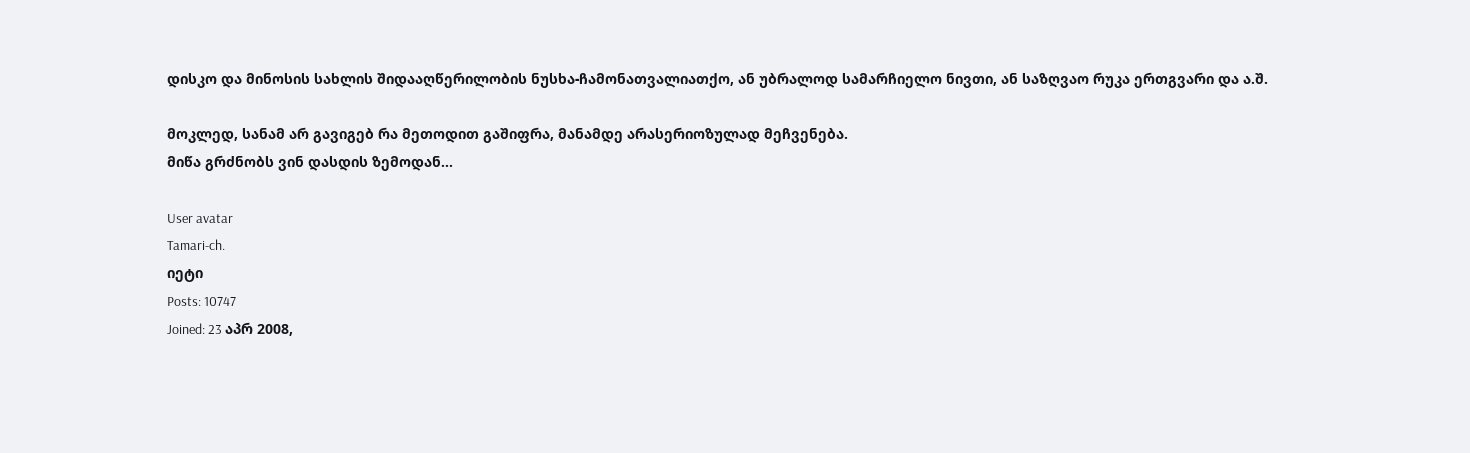დისკო და მინოსის სახლის შიდააღწერილობის ნუსხა-ჩამონათვალიათქო, ან უბრალოდ სამარჩიელო ნივთი, ან საზღვაო რუკა ერთგვარი და ა.შ.

მოკლედ, სანამ არ გავიგებ რა მეთოდით გაშიფრა, მანამდე არასერიოზულად მეჩვენება.
მიწა გრძნობს ვინ დასდის ზემოდან...

User avatar
Tamari-ch.
იეტი
Posts: 10747
Joined: 23 აპრ 2008,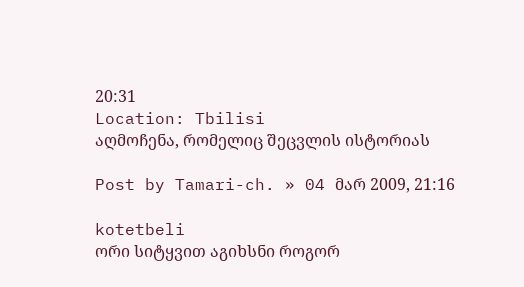20:31
Location: Tbilisi
აღმოჩენა, რომელიც შეცვლის ისტორიას

Post by Tamari-ch. » 04 მარ 2009, 21:16

kotetbeli
ორი სიტყვით აგიხსნი როგორ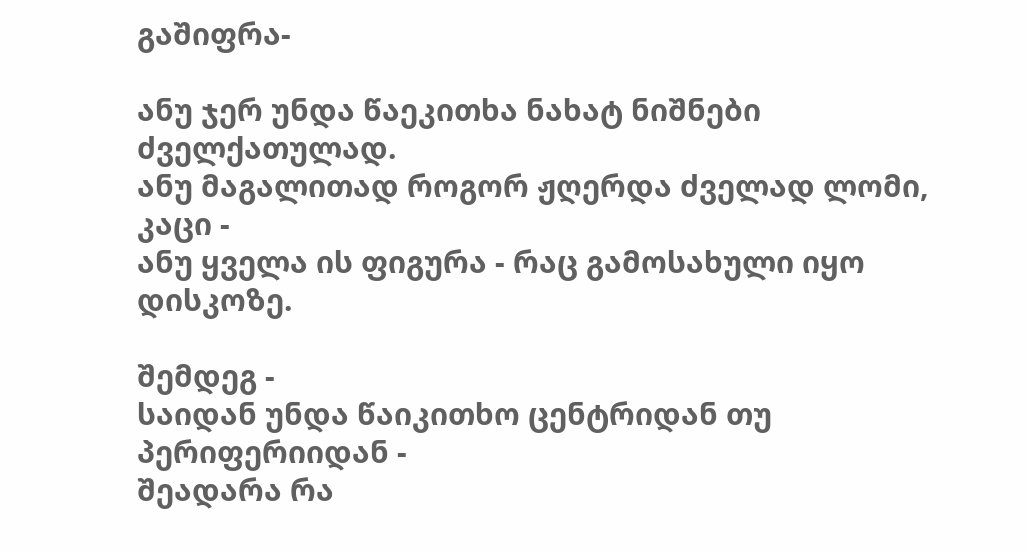გაშიფრა-

ანუ ჯერ უნდა წაეკითხა ნახატ ნიშნები ძველქათულად.
ანუ მაგალითად როგორ ჟღერდა ძველად ლომი, კაცი -
ანუ ყველა ის ფიგურა - რაც გამოსახული იყო დისკოზე.

შემდეგ -
საიდან უნდა წაიკითხო ცენტრიდან თუ პერიფერიიდან -
შეადარა რა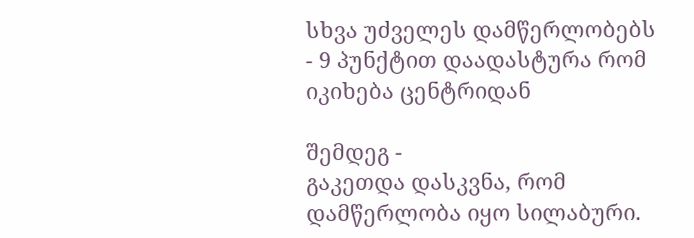სხვა უძველეს დამწერლობებს - 9 პუნქტით დაადასტურა რომ იკიხება ცენტრიდან

შემდეგ -
გაკეთდა დასკვნა, რომ დამწერლობა იყო სილაბური.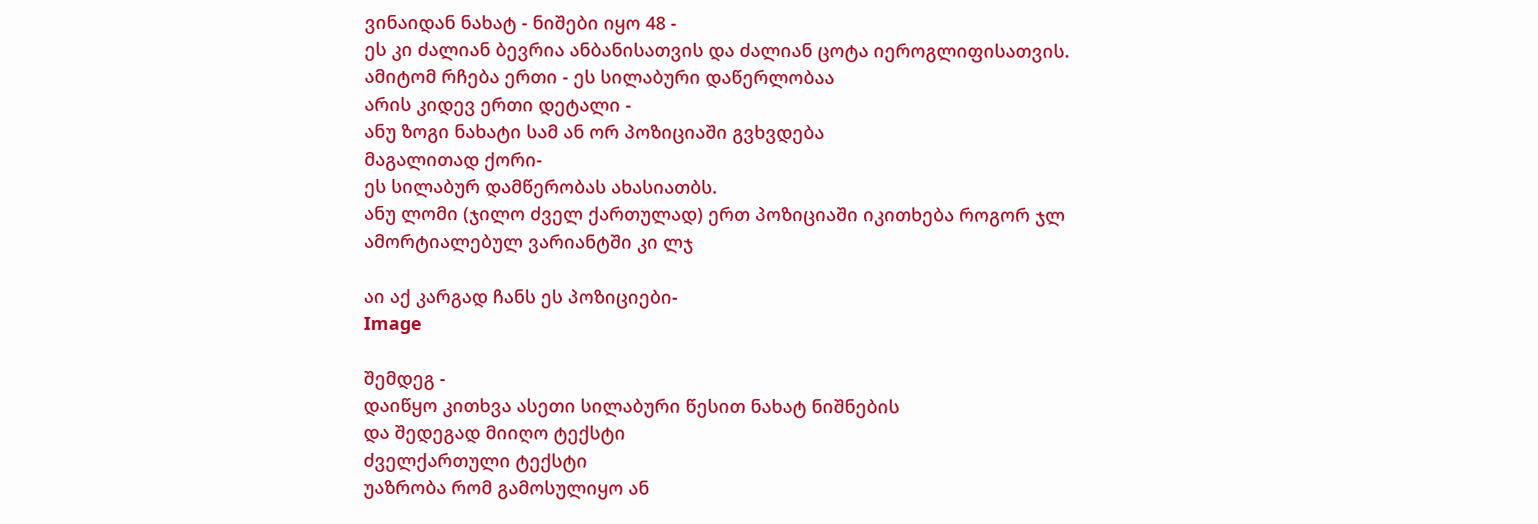ვინაიდან ნახატ - ნიშები იყო 48 -
ეს კი ძალიან ბევრია ანბანისათვის და ძალიან ცოტა იეროგლიფისათვის.
ამიტომ რჩება ერთი - ეს სილაბური დაწერლობაა
არის კიდევ ერთი დეტალი -
ანუ ზოგი ნახატი სამ ან ორ პოზიციაში გვხვდება
მაგალითად ქორი-
ეს სილაბურ დამწერობას ახასიათბს.
ანუ ლომი (ჯილო ძველ ქართულად) ერთ პოზიციაში იკითხება როგორ ჯლ
ამორტიალებულ ვარიანტში კი ლჯ

აი აქ კარგად ჩანს ეს პოზიციები-
Image

შემდეგ -
დაიწყო კითხვა ასეთი სილაბური წესით ნახატ ნიშნების
და შედეგად მიიღო ტექსტი
ძველქართული ტექსტი
უაზრობა რომ გამოსულიყო ან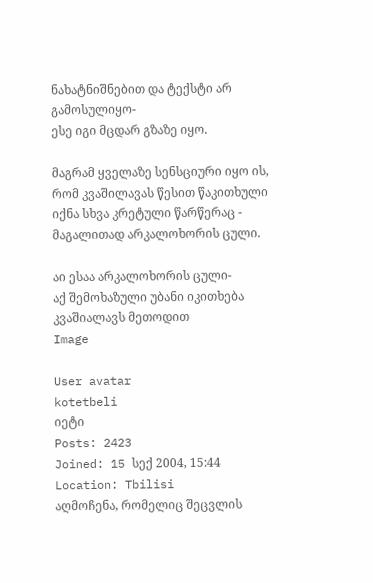ნახატნიშნებით და ტექსტი არ გამოსულიყო-
ესე იგი მცდარ გზაზე იყო.

მაგრამ ყველაზე სენსციური იყო ის,
რომ კვაშილავას წესით წაკითხული იქნა სხვა კრეტული წარწერაც -
მაგალითად არკალოხორის ცული.

აი ესაა არკალოხორის ცული-
აქ შემოხაზული უბანი იკითხება კვაშიალავს მეთოდით
Image

User avatar
kotetbeli
იეტი
Posts: 2423
Joined: 15 სექ 2004, 15:44
Location: Tbilisi
აღმოჩენა, რომელიც შეცვლის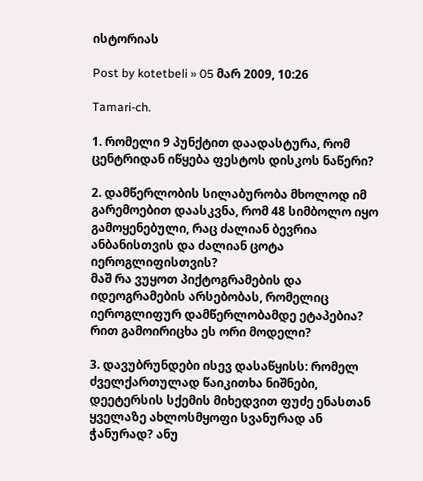ისტორიას

Post by kotetbeli » 05 მარ 2009, 10:26

Tamari-ch.

1. რომელი 9 პუნქტით დაადასტურა, რომ ცენტრიდან იწყება ფესტოს დისკოს ნაწერი?

2. დამწერლობის სილაბურობა მხოლოდ იმ გარემოებით დაასკვნა, რომ 48 სიმბოლო იყო გამოყენებული, რაც ძალიან ბევრია ანბანისთვის და ძალიან ცოტა იეროგლიფისთვის?
მაშ რა ვუყოთ პიქტოგრამების და იდეოგრამების არსებობას, რომელიც იეროგლიფურ დამწერლობამდე ეტაპებია? რით გამოირიცხა ეს ორი მოდელი?

3. დავუბრუნდები ისევ დასაწყისს: რომელ ძველქართულად წაიკითხა ნიშნები, დეეტერსის სქემის მიხედვით ფუძე ენასთან ყველაზე ახლოსმყოფი სვანურად ან ჭანურად? ანუ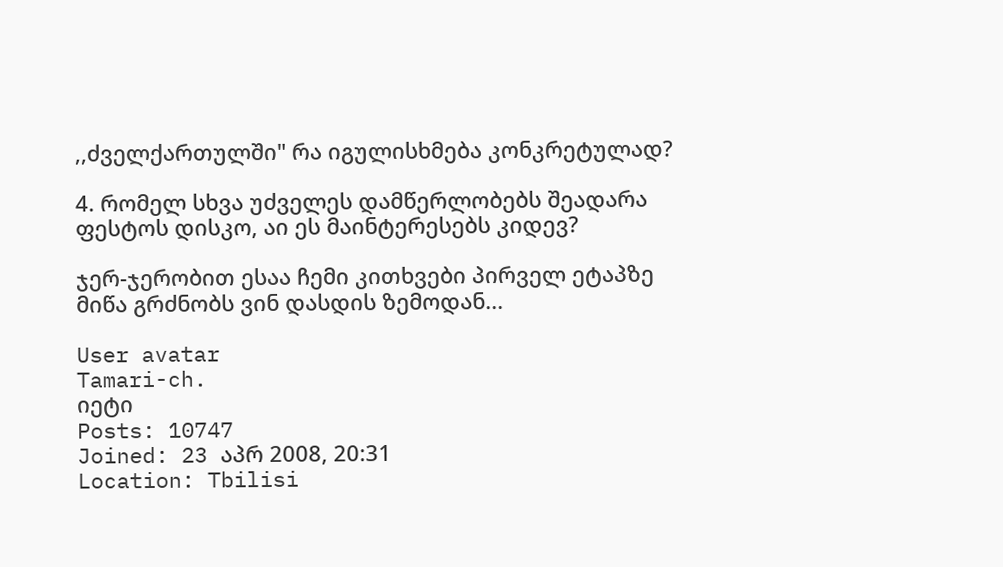,,ძველქართულში" რა იგულისხმება კონკრეტულად?

4. რომელ სხვა უძველეს დამწერლობებს შეადარა ფესტოს დისკო, აი ეს მაინტერესებს კიდევ?

ჯერ-ჯერობით ესაა ჩემი კითხვები პირველ ეტაპზე
მიწა გრძნობს ვინ დასდის ზემოდან...

User avatar
Tamari-ch.
იეტი
Posts: 10747
Joined: 23 აპრ 2008, 20:31
Location: Tbilisi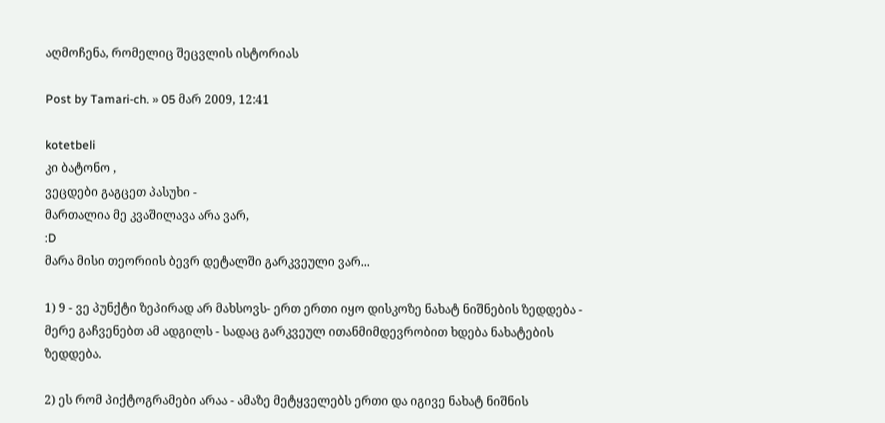აღმოჩენა, რომელიც შეცვლის ისტორიას

Post by Tamari-ch. » 05 მარ 2009, 12:41

kotetbeli
კი ბატონო ,
ვეცდები გაგცეთ პასუხი -
მართალია მე კვაშილავა არა ვარ,
:D
მარა მისი თეორიის ბევრ დეტალში გარკვეული ვარ...

1) 9 - ვე პუნქტი ზეპირად არ მახსოვს- ერთ ერთი იყო დისკოზე ნახატ ნიშნების ზედდება - მერე გაჩვენებთ ამ ადგილს - სადაც გარკვეულ ითანმიმდევრობით ხდება ნახატების ზედდება.

2) ეს რომ პიქტოგრამები არაა - ამაზე მეტყველებს ერთი და იგივე ნახატ ნიშნის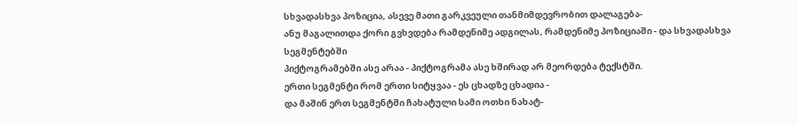სხვადასხვა პოზიცია, ასევე მათი გარკვეული თანმიმდევრობით დალაგება-
ანუ მაგალითდა ქორი გვხვდება რამდენიმე ადგილას, რამდენიმე პოზიციაში - და სხვადასხვა სეგმენტებში
პიქტოგრამებში ასე არაა - პიქტოგრამა ასე ხშირად არ მეორდება ტექსტში.
ერთი სეგმენტი რომ ერთი სიტყვაა - ეს ცხადზე ცხადია -
და მაშინ ერთ სეგმენტში ჩახატული სამი ოთხი ნახატ-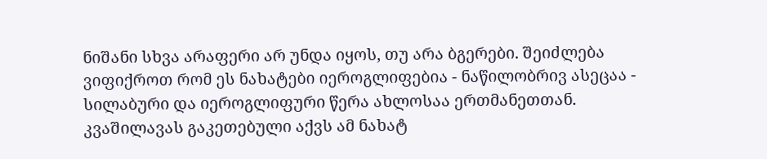ნიშანი სხვა არაფერი არ უნდა იყოს, თუ არა ბგერები. შეიძლება ვიფიქროთ რომ ეს ნახატები იეროგლიფებია - ნაწილობრივ ასეცაა - სილაბური და იეროგლიფური წერა ახლოსაა ერთმანეთთან. კვაშილავას გაკეთებული აქვს ამ ნახატ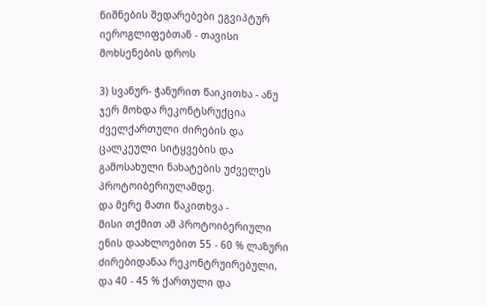ნიშნების შედარებები ეგვიპტურ იეროგლიფებთან - თავისი მოხსენების დროს

3) სვანურ- ჭანურით წაიკითხა - ანუ ჯერ მოხდა რეკონტსრუქცია ძველქართული ძირების და ცალკეული სიტყვების და გამოსახული ნახატების უძველეს პროტოიბერიულამდე.
და მერე მათი წაკითხვა -
მისი თქმით ამ პროტოიბერიული ენის დაახლოებით 55 - 60 % ლაზური ძირებიდანაა რეკონტრუირებული, და 40 - 45 % ქართული და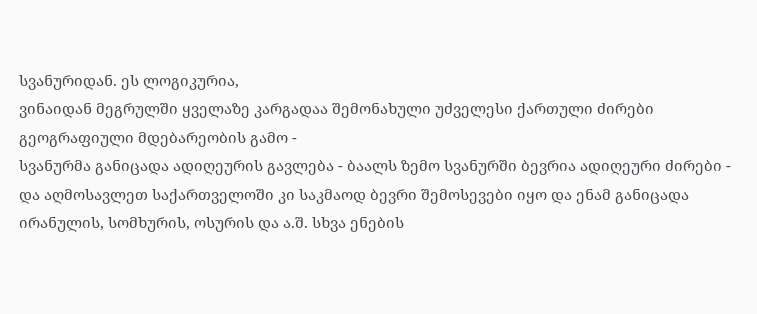სვანურიდან. ეს ლოგიკურია,
ვინაიდან მეგრულში ყველაზე კარგადაა შემონახული უძველესი ქართული ძირები გეოგრაფიული მდებარეობის გამო -
სვანურმა განიცადა ადიღეურის გავლება - ბაალს ზემო სვანურში ბევრია ადიღეური ძირები -
და აღმოსავლეთ საქართველოში კი საკმაოდ ბევრი შემოსევები იყო და ენამ განიცადა ირანულის, სომხურის, ოსურის და ა.შ. სხვა ენების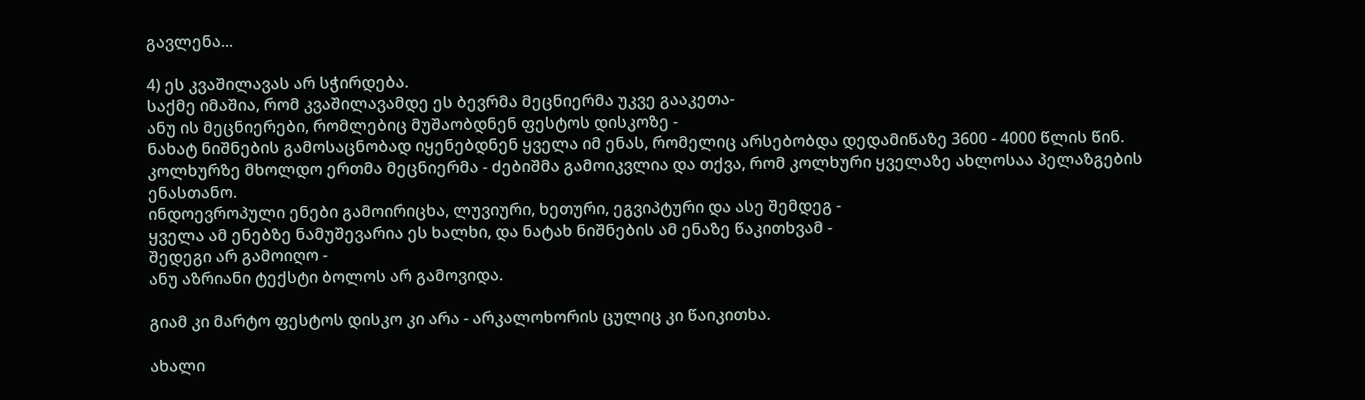გავლენა...

4) ეს კვაშილავას არ სჭირდება.
საქმე იმაშია, რომ კვაშილავამდე ეს ბევრმა მეცნიერმა უკვე გააკეთა-
ანუ ის მეცნიერები, რომლებიც მუშაობდნენ ფესტოს დისკოზე -
ნახატ ნიშნების გამოსაცნობად იყენებდნენ ყველა იმ ენას, რომელიც არსებობდა დედამიწაზე 3600 - 4000 წლის წინ.
კოლხურზე მხოლდო ერთმა მეცნიერმა - ძებიშმა გამოიკვლია და თქვა, რომ კოლხური ყველაზე ახლოსაა პელაზგების ენასთანო.
ინდოევროპული ენები გამოირიცხა, ლუვიური, ხეთური, ეგვიპტური და ასე შემდეგ -
ყველა ამ ენებზე ნამუშევარია ეს ხალხი, და ნატახ ნიშნების ამ ენაზე წაკითხვამ -
შედეგი არ გამოიღო -
ანუ აზრიანი ტექსტი ბოლოს არ გამოვიდა.

გიამ კი მარტო ფესტოს დისკო კი არა - არკალოხორის ცულიც კი წაიკითხა.

ახალი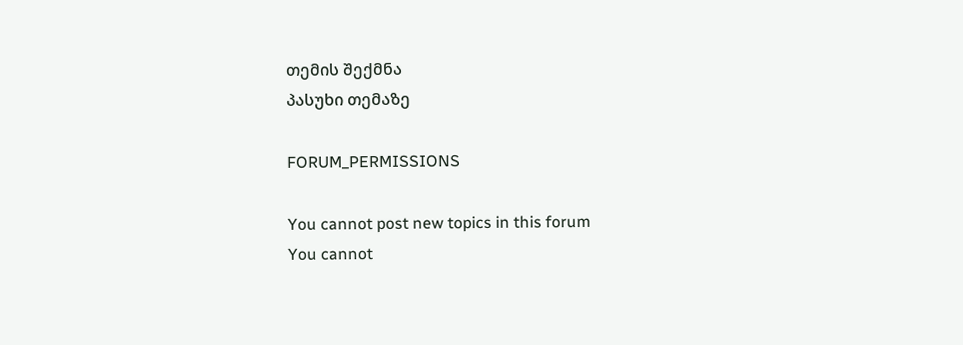თემის შექმნა
პასუხი თემაზე

FORUM_PERMISSIONS

You cannot post new topics in this forum
You cannot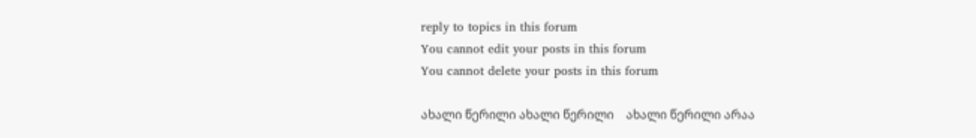reply to topics in this forum
You cannot edit your posts in this forum
You cannot delete your posts in this forum

ახალი წერილი ახალი წერილი    ახალი წერილი არაა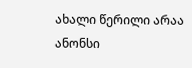ახალი წერილი არაა    ანონსი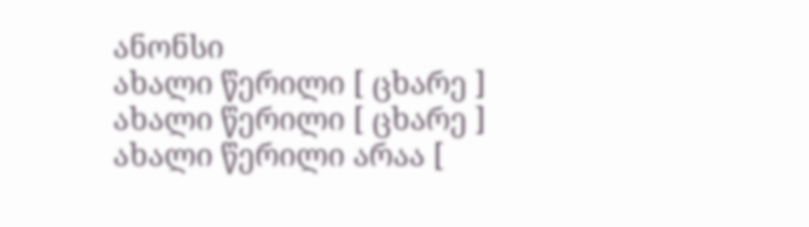ანონსი
ახალი წერილი [ ცხარე ] ახალი წერილი [ ცხარე ]    ახალი წერილი არაა [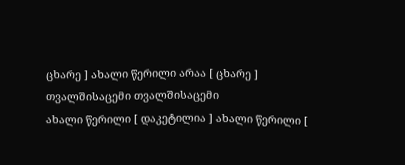ცხარე ] ახალი წერილი არაა [ ცხარე ]    თვალშისაცემი თვალშისაცემი
ახალი წერილი [ დაკეტილია ] ახალი წერილი [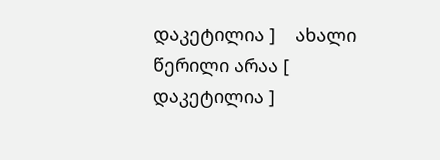დაკეტილია ]    ახალი წერილი არაა [ დაკეტილია ]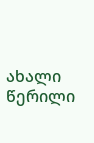ახალი წერილი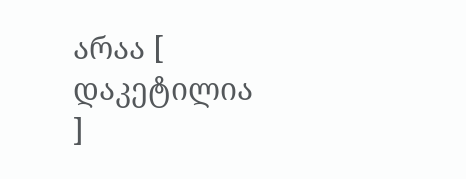არაა [ დაკეტილია ]